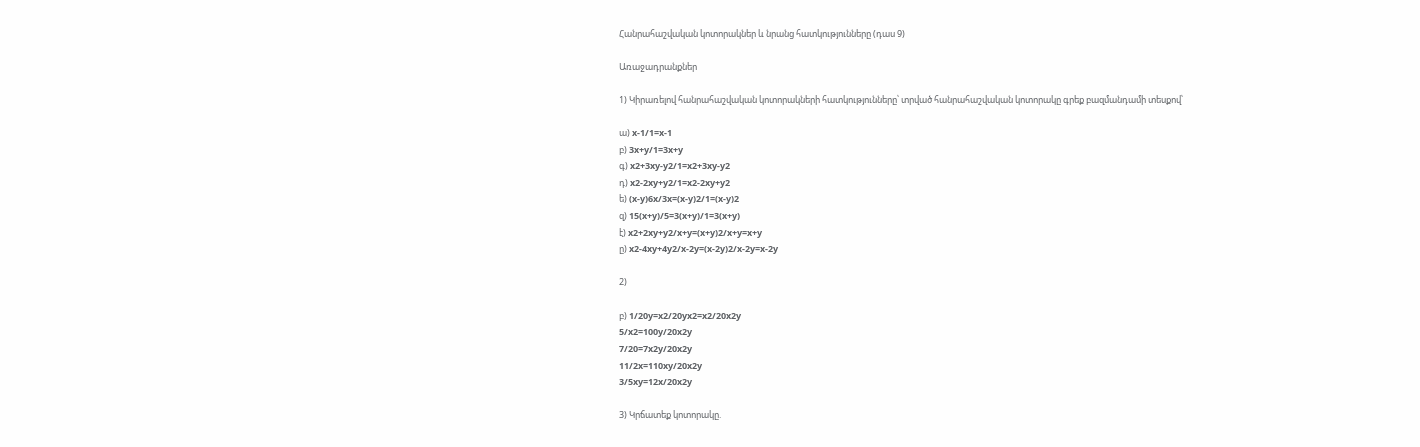Հանրահաշվական կոտորակներ և նրանց հատկությունները (դաս 9)

Առաջադրանքներ

1) Կիրառելով հանրահաշվական կոտորակների հատկությունները՝ տրված հանրահաշվական կոտորակը գրեք բազմանդամի տեսքով՝

ա) x-1/1=x-1
բ) 3x+y/1=3x+y
գ) x2+3xy-y2/1=x2+3xy-y2
դ) x2-2xy+y2/1=x2-2xy+y2
ե) (x-y)6x/3x=(x-y)2/1=(x-y)2
զ) 15(x+y)/5=3(x+y)/1=3(x+y)
է) x2+2xy+y2/x+y=(x+y)2/x+y=x+y
ը) x2-4xy+4y2/x-2y=(x-2y)2/x-2y=x-2y

2)

բ) 1/20y=x2/20yx2=x2/20x2y
5/x2=100y/20x2y
7/20=7x2y/20x2y
11/2x=110xy/20x2y
3/5xy=12x/20x2y

3) Կրճատեք կոտորակը.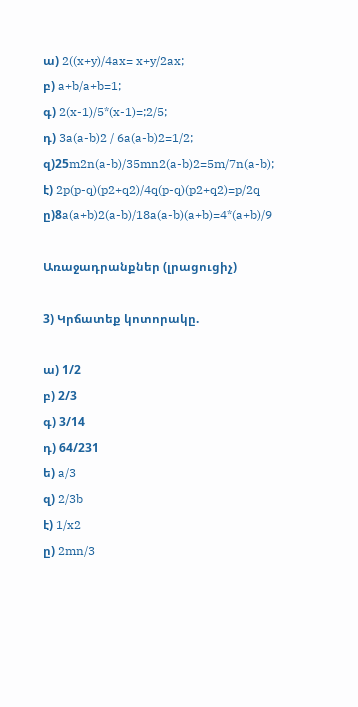ա) 2((x+y)/4ax= x+y/2ax;
բ) a+b/a+b=1;
գ) 2(x-1)/5*(x-1)=;2/5;
դ) 3a(a-b)2 / 6a(a-b)2=1/2;
զ)25m2n(a-b)/35mn2(a-b)2=5m/7n(a-b);
է) 2p(p-q)(p2+q2)/4q(p-q)(p2+q2)=p/2q
ը)8a(a+b)2(a-b)/18a(a-b)(a+b)=4*(a+b)/9

Առաջադրանքներ (լրացուցիչ)

3) Կրճատեք կոտորակը.

ա) 1/2
բ) 2/3
գ) 3/14
դ) 64/231
ե) a/3
զ) 2/3b
է) 1/x2
ը) 2mn/3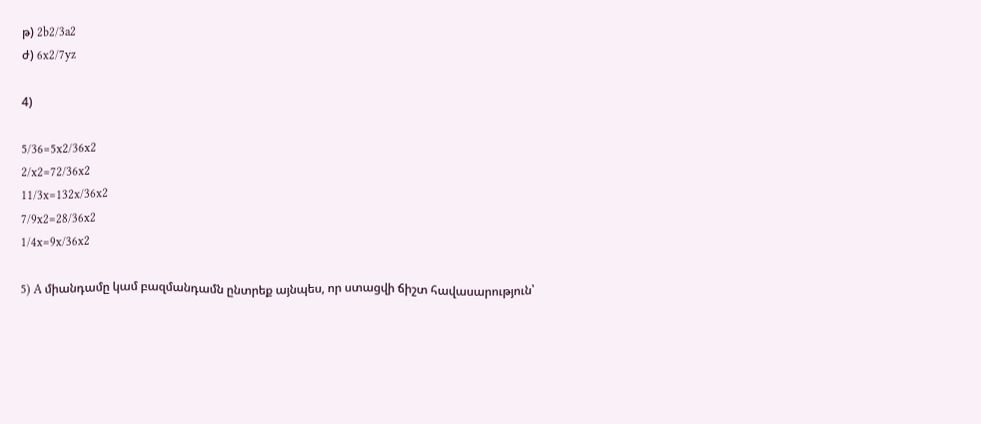թ) 2b2/3a2
ժ) 6x2/7yz

4)

5/36=5x2/36x2
2/x2=72/36x2
11/3x=132x/36x2
7/9x2=28/36x2
1/4x=9x/36x2

5) A միանդամը կամ բազմանդամն ընտրեք այնպես, որ ստացվի ճիշտ հավասարություն՝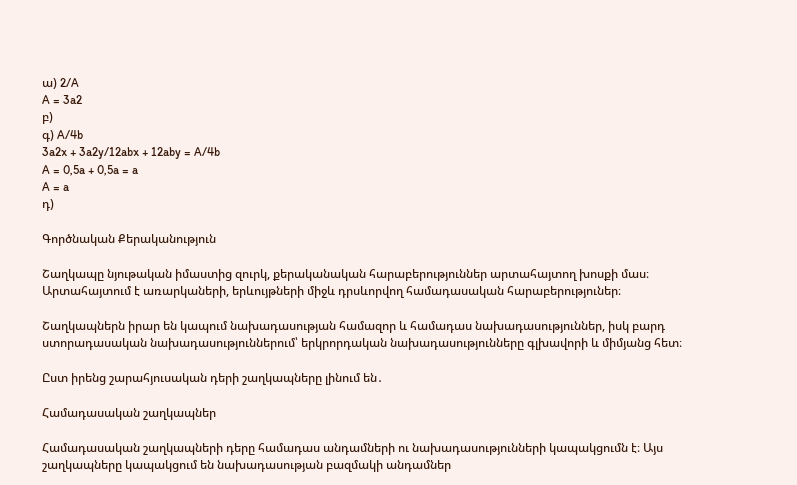ա) 2/A
A = 3a2
բ)
գ) A/4b
3a2x + 3a2y/12abx + 12aby = A/4b
A = 0,5a + 0,5a = a
A = a
դ)

Գործնական Քերականություն

Շաղկապը նյութական իմաստից զուրկ, քերականական հարաբերություններ արտահայտող խոսքի մաս։ Արտահայտում է առարկաների, երևույթների միջև դրսևորվող համադասական հարաբերություներ։

Շաղկապներն իրար են կապում նախադասության համազոր և համադաս նախադասություններ, իսկ բարդ ստորադասական նախադասություններում՝ երկրորդական նախադասությունները գլխավորի և միմյանց հետ։

Ըստ իրենց շարահյուսական դերի շաղկապները լինում են․

Համադասական շաղկապներ

Համադասական շաղկապների դերը համադաս անդամների ու նախադասությունների կապակցումն է։ Այս շաղկապները կապակցում են նախադասության բազմակի անդամներ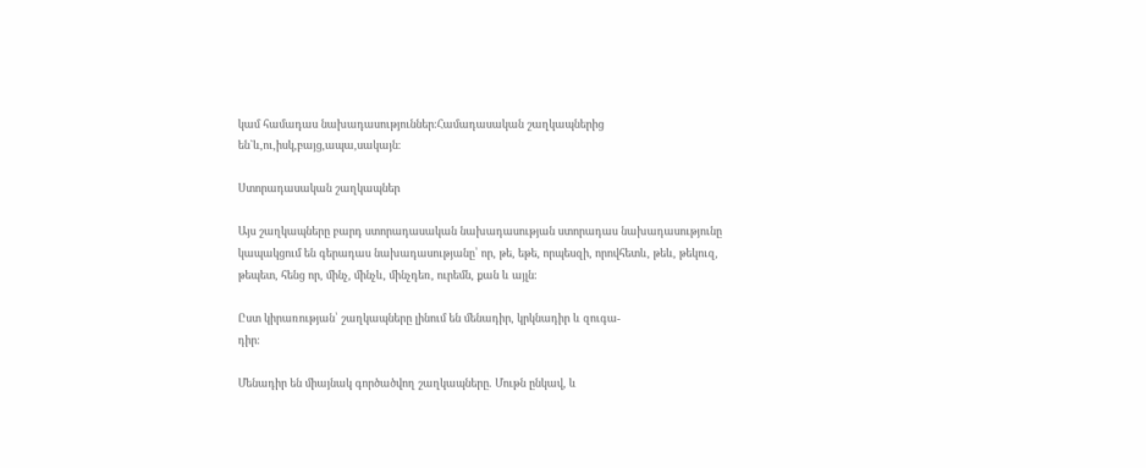կամ համադաս նախադասություններ։Համադասական շաղկապներից են`և,ու,իսկ,բայց,ապա,սակայն։

Ստորադասական շաղկապներ

Այս շաղկապները բարդ ստորադասական նախադասության ստորադաս նախադասությունը կապակցում են գերադաս նախադասությանը՝ որ, թե, եթե, որպեսզի, որովհետև, թեև, թեկուզ, թեպետ, հենց որ, մինչ, մինչև, մինչդեռ, ուրեմն, քան և այլն։

Ըստ կիրառության՝ շաղկապները լինում են մենադիր, կրկնադիր և զուգա-
դիր։

Մենադիր են միայնակ գործածվող շաղկապները. Մութն ընկավ, և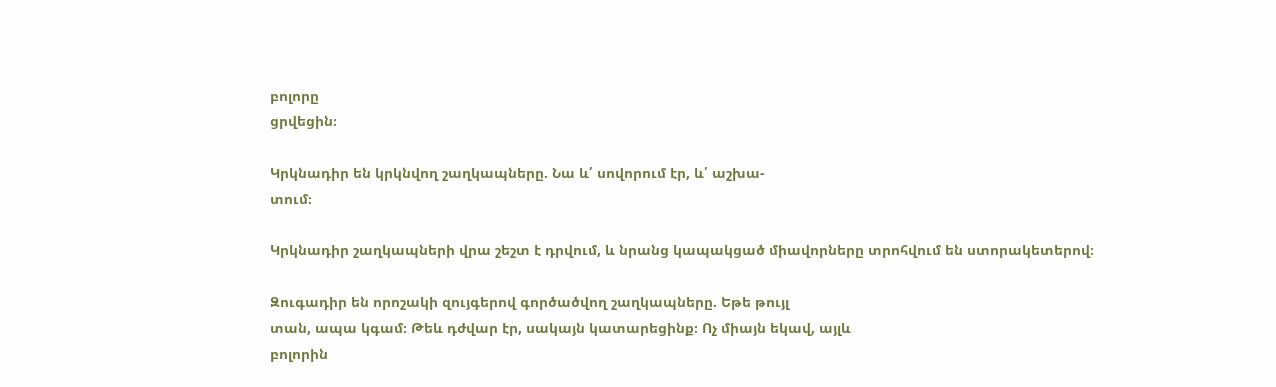բոլորը
ցրվեցին։

Կրկնադիր են կրկնվող շաղկապները. Նա և՛ սովորում էր, և՛ աշխա-
տում։

Կրկնադիր շաղկապների վրա շեշտ է դրվում, և նրանց կապակցած միավորները տրոհվում են ստորակետերով։

Զուգադիր են որոշակի զույգերով գործածվող շաղկապները. Եթե թույլ
տան, ապա կգամ։ Թեև դժվար էր, սակայն կատարեցինք։ Ոչ միայն եկավ, այլև
բոլորին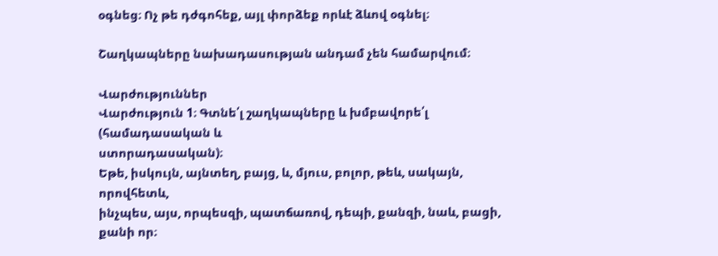օգնեց։ Ոչ թե դժգոհեք, այլ փորձեք որևէ ձևով օգնել։

Շաղկապները նախադասության անդամ չեն համարվում։

Վարժություններ
Վարժություն 1։ Գտնե՛լ շաղկապները և խմբավորե՛լ (համադասական և
ստորադասական)։
Եթե, իսկույն, այնտեղ, բայց, և, մյուս, բոլոր, թեև, սակայն, որովհետև,
ինչպես, այս, որպեսզի, պատճառով, դեպի, քանզի, նաև, բացի, քանի որ։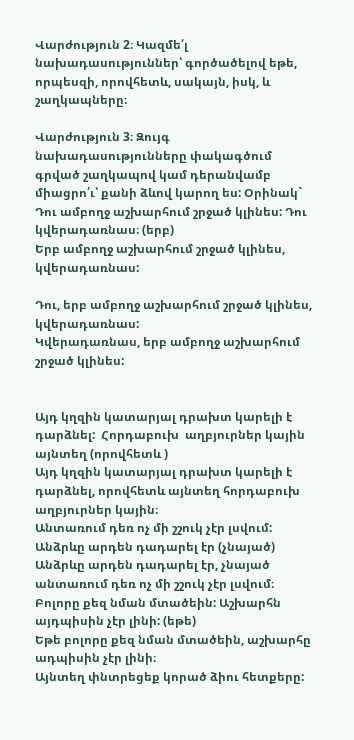Վարժություն 2։ Կազմե՛լ նախադասություններ՝ գործածելով եթե,
որպեսզի, որովհետև, սակայն, իսկ, և շաղկապները։

Վարժություն 3։ Զույգ նախադասությունները փակագծում գրված շաղկապով կամ դերանվամբ միացրո՛ւ՝ քանի ձևով կարող ես: Օրինակ`
Դու ամբողջ աշխարհում շրջած կլինես: Դու կվերադառնաս։ (երբ)
Երբ ամբողջ աշխարհում շրջած կլինես, կվերադառնաս:

Դու, երբ ամբողջ աշխարհում շրջած կլինես, կվերադառնաս:
Կվերադառնաս, երբ ամբողջ աշխարհում շրջած կլինես:


Այդ կղզին կատարյալ դրախտ կարելի է դարձնել:  Հորդաբուխ  աղբյուրներ կային այնտեղ (որովհետև )
Այդ կղզին կատարյալ դրախտ կարելի է դարձնել, որովհետև այնտեղ հորդաբուխ աղբյուրներ կային։
Անտառում դեռ ոչ մի շշուկ չէր լսվում: Անձրևը արդեն դադարել էր (չնայած)
Անձրևը արդեն դադարել էր, չնայած անտառում դեռ ոչ մի շշուկ չէր լսվում։
Բոլորը քեզ նման մտածեին: Աշխարհն այդպիսին չէր լինի: (եթե)
Եթե բոլորը քեզ նման մտածեին, աշխարհը ադպիսին չէր լինի։
Այնտեղ փնտրեցեք կորած ձիու հետքերը: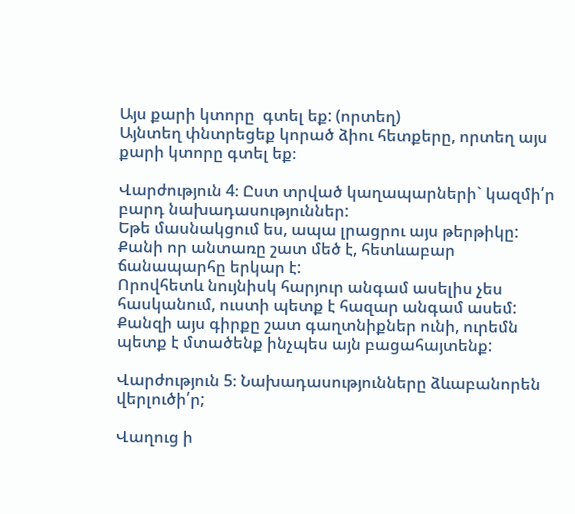Այս քարի կտորը  գտել եք: (որտեղ)
Այնտեղ փնտրեցեք կորած ձիու հետքերը, որտեղ այս քարի կտորը գտել եք։

Վարժություն 4։ Ըստ տրված կաղապարների` կազմի՛ր բարդ նախադասություններ:
Եթե մասնակցում ես, ապա լրացրու այս թերթիկը:
Քանի որ անտառը շատ մեծ է, հետևաբար ճանապարհը երկար է:
Որովհետև նույնիսկ հարյուր անգամ ասելիս չես հասկանում, ուստի պետք է հազար անգամ ասեմ:
Քանզի այս գիրքը շատ գաղտնիքներ ունի, ուրեմն պետք է մտածենք ինչպես այն բացահայտենք:

Վարժություն 5։ Նախադասությունները ձևաբանորեն վերլուծի՛ր;

Վաղուց ի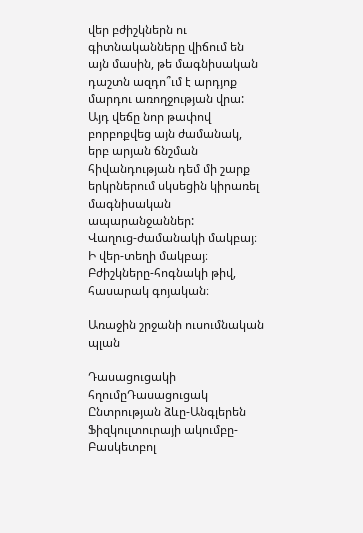վեր բժիշկներն ու գիտնականները վիճում են այն մասին, թե մագնիսական դաշտն ազդո՞ւմ է արդյոք մարդու առողջության վրա: Այդ վեճը նոր թափով բորբոքվեց այն ժամանակ, երբ արյան ճնշման հիվանդության դեմ մի շարք երկրներում սկսեցին կիրառել մագնիսական ապարանջաններ:
Վաղուց-ժամանակի մակբայ։
Ի վեր-տեղի մակբայ։
Բժիշկները-հոգնակի թիվ, հասարակ գոյական։

Առաջին շրջանի ուսումնական պլան

Դասացուցակի հղումըԴասացուցակ
Ընտրության ձևը-Անգլերեն
Ֆիզկուլտուրայի ակումբը-Բասկետբոլ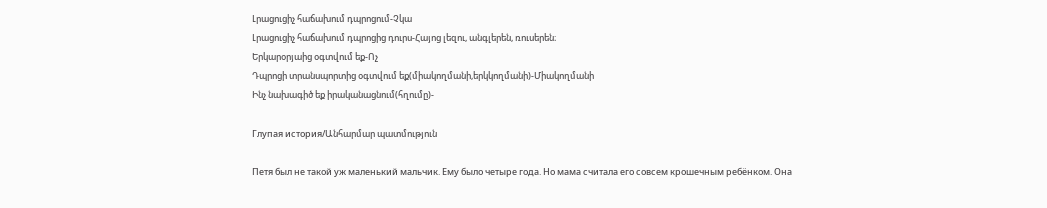Լրացուցիչ հաճախում դպրոցում-Չկա
Լրացուցիչ հաճախում դպրոցից դուրս-Հայոց լեզու, անգլերեն, ռուսերեն։
Երկարօրյաից օգտվում եք-Ոչ
Դպրոցի տրանսպորտից օգտվում եք(միակողմանի,երկկողմանի)-Միակողմանի
Ինչ նախագիծ եք իրականացնում(հղումը)-

Глупая история/Անհարմար պատմություն

Петя был не такой уж маленький мальчик. Ему было четыре года. Но мама считала его совсем крошечным ребёнком. Она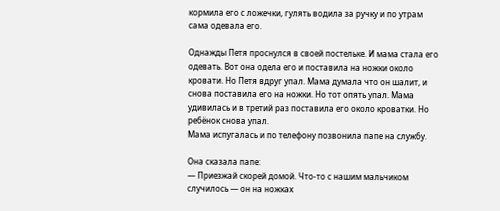кормила его с ложечки, гулять водила за ручку и по утрам сама одевала его.

Однажды Петя проснулся в своей постельке. И мама стала его одевать. Вот она одела его и поставила на ножки около кровати. Но Петя вдруг упал. Мама думала что он шалит, и снова поставила его на ножки. Но тот опять упал. Мама удивилась и в третий раз поставила его около кроватки. Но ребёнок снова упал.
Мама испугалась и по телефону позвонила папе на службу.

Она сказала папе:
— Приезжай скорей домой. Что-то с нашим мальчиком случилось — он на ножках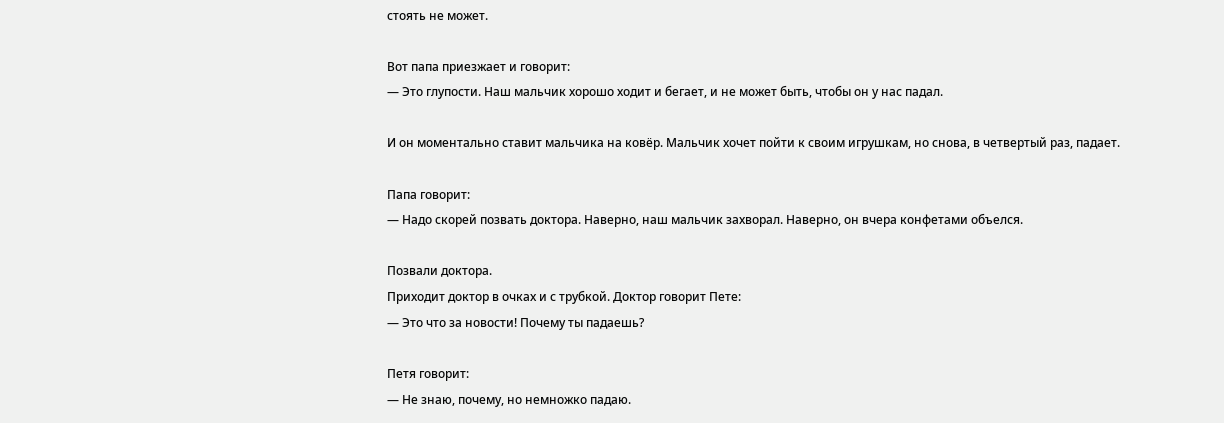стоять не может.

Вот папа приезжает и говорит:
— Это глупости. Наш мальчик хорошо ходит и бегает, и не может быть, чтобы он у нас падал.

И он моментально ставит мальчика на ковёр. Мальчик хочет пойти к своим игрушкам, но снова, в четвертый раз, падает.

Папа говорит:
— Надо скорей позвать доктора. Наверно, наш мальчик захворал. Наверно, он вчера конфетами объелся.

Позвали доктора.
Приходит доктор в очках и с трубкой. Доктор говорит Пете:
— Это что за новости! Почему ты падаешь?

Петя говорит:
— Не знаю, почему, но немножко падаю.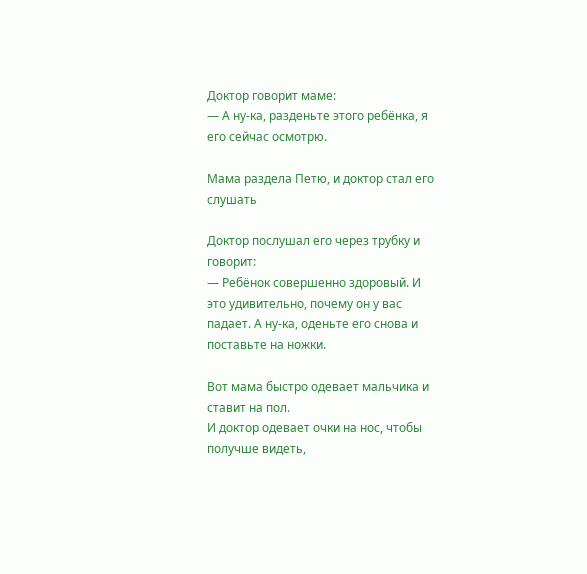Доктор говорит маме:
— А ну-ка, разденьте этого ребёнка, я его сейчас осмотрю.

Мама раздела Петю, и доктор стал его слушать

Доктор послушал его через трубку и говорит:
— Ребёнок совершенно здоровый. И это удивительно, почему он у вас падает. А ну-ка, оденьте его снова и поставьте на ножки.

Вот мама быстро одевает мальчика и ставит на пол.
И доктор одевает очки на нос, чтобы получше видеть,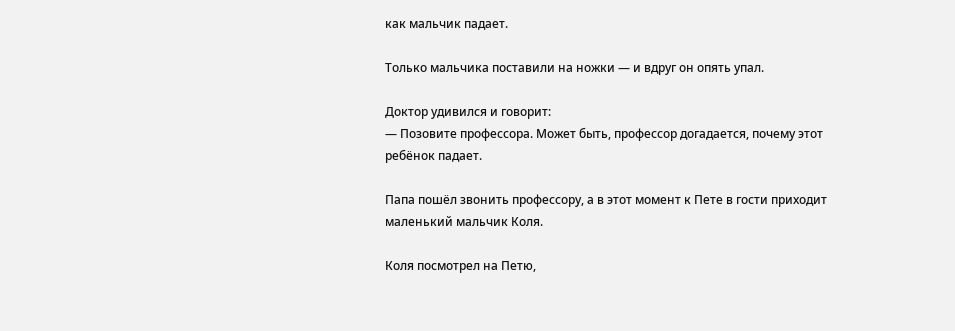как мальчик падает.

Только мальчика поставили на ножки — и вдруг он опять упал.

Доктор удивился и говорит:
— Позовите профессора. Может быть, профессор догадается, почему этот ребёнок падает.

Папа пошёл звонить профессору, а в этот момент к Пете в гости приходит маленький мальчик Коля.

Коля посмотрел на Петю,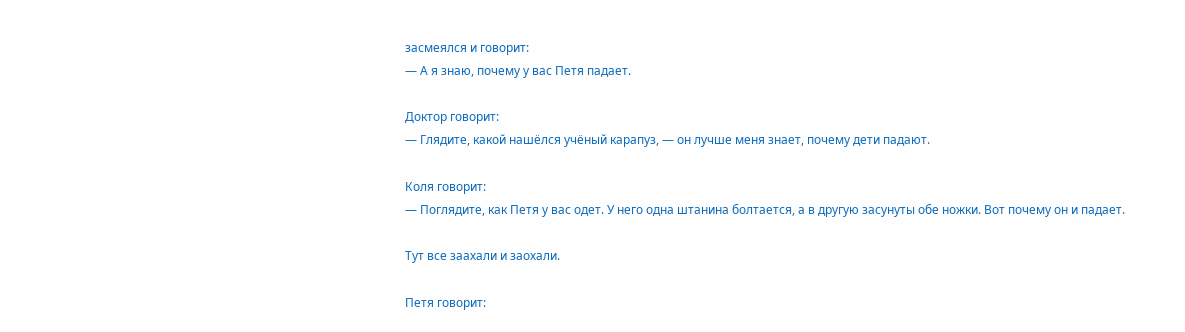засмеялся и говорит:
— А я знаю, почему у вас Петя падает.

Доктор говорит:
— Глядите, какой нашёлся учёный карапуз, — он лучше меня знает, почему дети падают.

Коля говорит:
— Поглядите, как Петя у вас одет. У него одна штанина болтается, а в другую засунуты обе ножки. Вот почему он и падает.

Тут все заахали и заохали.

Петя говорит: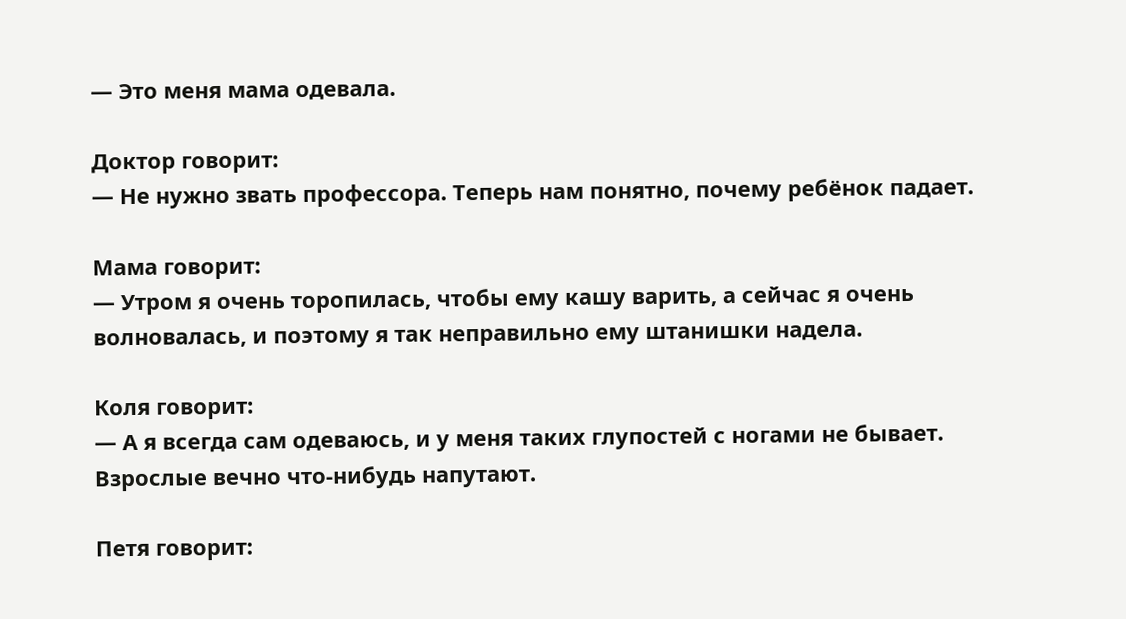— Это меня мама одевала.

Доктор говорит:
— Не нужно звать профессора. Теперь нам понятно, почему ребёнок падает.

Мама говорит:
— Утром я очень торопилась, чтобы ему кашу варить, а сейчас я очень волновалась, и поэтому я так неправильно ему штанишки надела.

Коля говорит:
— А я всегда сам одеваюсь, и у меня таких глупостей с ногами не бывает. Взрослые вечно что-нибудь напутают.

Петя говорит: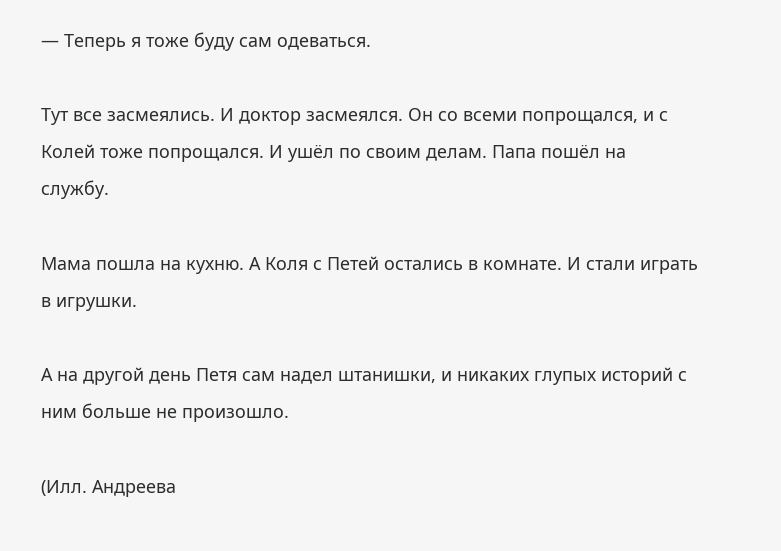— Теперь я тоже буду сам одеваться.

Тут все засмеялись. И доктор засмеялся. Он со всеми попрощался, и с Колей тоже попрощался. И ушёл по своим делам. Папа пошёл на службу.

Мама пошла на кухню. А Коля с Петей остались в комнате. И стали играть в игрушки.

А на другой день Петя сам надел штанишки, и никаких глупых историй с ним больше не произошло.

(Илл. Андреева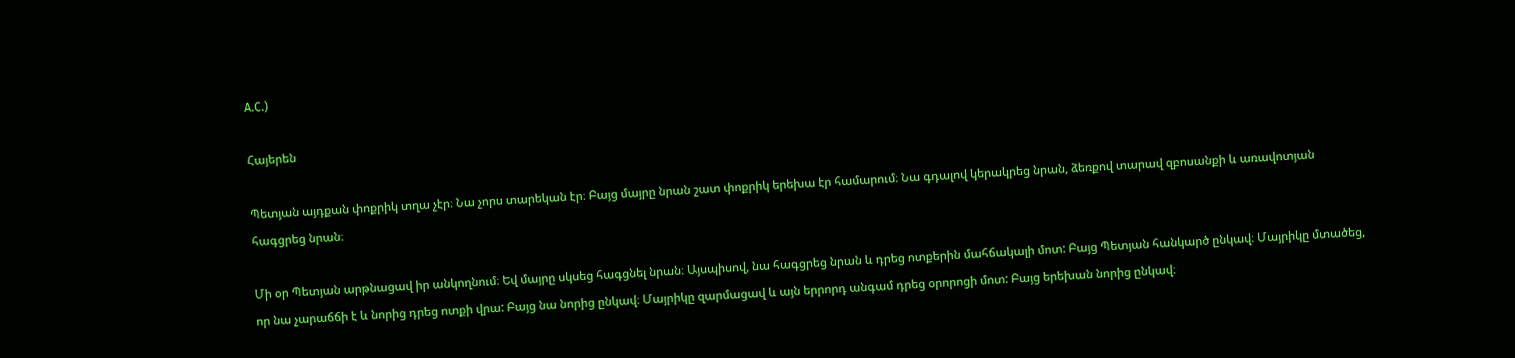А.С.)

Հայերեն

Պետյան այդքան փոքրիկ տղա չէր։ Նա չորս տարեկան էր։ Բայց մայրը նրան շատ փոքրիկ երեխա էր համարում։ Նա գդալով կերակրեց նրան, ձեռքով տարավ զբոսանքի և առավոտյան հագցրեց նրան։

Մի օր Պետյան արթնացավ իր անկողնում։ Եվ մայրը սկսեց հագցնել նրան։ Այսպիսով, նա հագցրեց նրան և դրեց ոտքերին մահճակալի մոտ: Բայց Պետյան հանկարծ ընկավ։ Մայրիկը մտածեց, որ նա չարաճճի է և նորից դրեց ոտքի վրա: Բայց նա նորից ընկավ։ Մայրիկը զարմացավ և այն երրորդ անգամ դրեց օրորոցի մոտ: Բայց երեխան նորից ընկավ։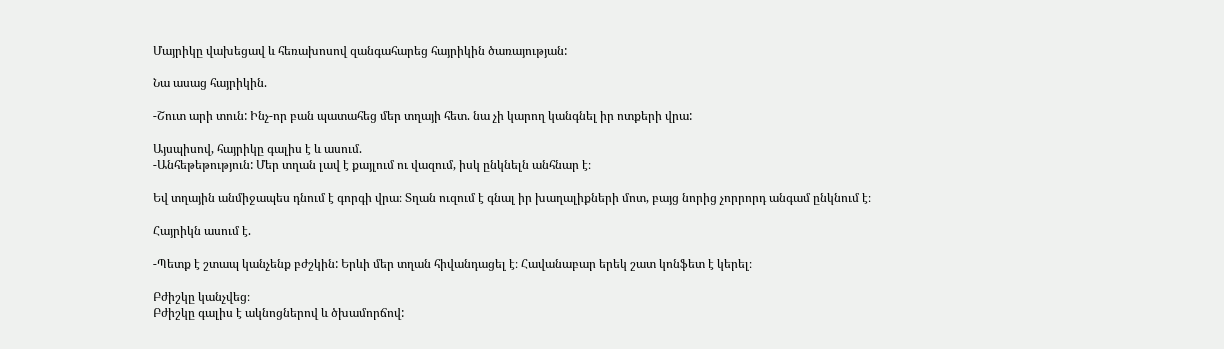Մայրիկը վախեցավ և հեռախոսով զանգահարեց հայրիկին ծառայության:

Նա ասաց հայրիկին.

-Շուտ արի տուն: Ինչ-որ բան պատահեց մեր տղայի հետ. նա չի կարող կանգնել իր ոտքերի վրա:

Այսպիսով, հայրիկը գալիս է և ասում.
-Անհեթեթություն: Մեր տղան լավ է քայլում ու վազում, իսկ ընկնելն անհնար է։

Եվ տղային անմիջապես դնում է գորգի վրա։ Տղան ուզում է գնալ իր խաղալիքների մոտ, բայց նորից չորրորդ անգամ ընկնում է։

Հայրիկն ասում է.

-Պետք է շտապ կանչենք բժշկին: Երևի մեր տղան հիվանդացել է։ Հավանաբար երեկ շատ կոնֆետ է կերել։

Բժիշկը կանչվեց։
Բժիշկը գալիս է ակնոցներով և ծխամորճով: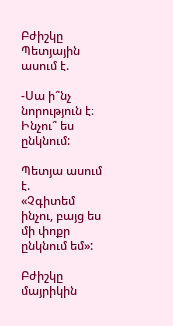Բժիշկը Պետյային ասում է.

-Սա ի՞նչ նորություն է։ Ինչու՞ ես ընկնում:

Պետյա ասում է.
«Չգիտեմ ինչու, բայց ես մի փոքր ընկնում եմ»:

Բժիշկը մայրիկին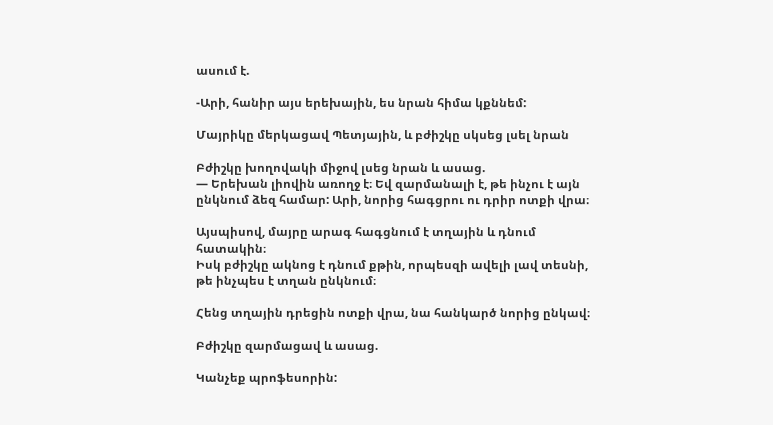ասում է.

-Արի, հանիր այս երեխային, ես նրան հիմա կքննեմ:

Մայրիկը մերկացավ Պետյային, և բժիշկը սկսեց լսել նրան

Բժիշկը խողովակի միջով լսեց նրան և ասաց.
— Երեխան լիովին առողջ է։ Եվ զարմանալի է, թե ինչու է այն ընկնում ձեզ համար: Արի, նորից հագցրու ու դրիր ոտքի վրա։

Այսպիսով, մայրը արագ հագցնում է տղային և դնում հատակին։
Իսկ բժիշկը ակնոց է դնում քթին, որպեսզի ավելի լավ տեսնի, թե ինչպես է տղան ընկնում։

Հենց տղային դրեցին ոտքի վրա, նա հանկարծ նորից ընկավ։

Բժիշկը զարմացավ և ասաց.

Կանչեք պրոֆեսորին: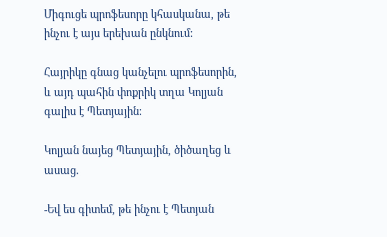Միգուցե պրոֆեսորը կհասկանա, թե ինչու է այս երեխան ընկնում:

Հայրիկը գնաց կանչելու պրոֆեսորին, և այդ պահին փոքրիկ տղա Կոլյան գալիս է Պետյային։

Կոլյան նայեց Պետյային, ծիծաղեց և ասաց.

-Եվ ես գիտեմ, թե ինչու է Պետյան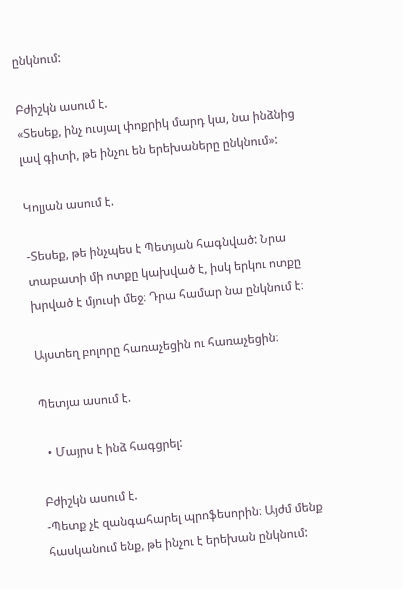ընկնում:

Բժիշկն ասում է.
«Տեսեք, ինչ ուսյալ փոքրիկ մարդ կա, նա ինձնից լավ գիտի, թե ինչու են երեխաները ընկնում»:

Կոլյան ասում է.

-Տեսեք, թե ինչպես է Պետյան հագնված: Նրա տաբատի մի ոտքը կախված է, իսկ երկու ոտքը խրված է մյուսի մեջ։ Դրա համար նա ընկնում է։

Այստեղ բոլորը հառաչեցին ու հառաչեցին։

Պետյա ասում է.

  • Մայրս է ինձ հագցրել:

Բժիշկն ասում է.
-Պետք չէ զանգահարել պրոֆեսորին։ Այժմ մենք հասկանում ենք, թե ինչու է երեխան ընկնում: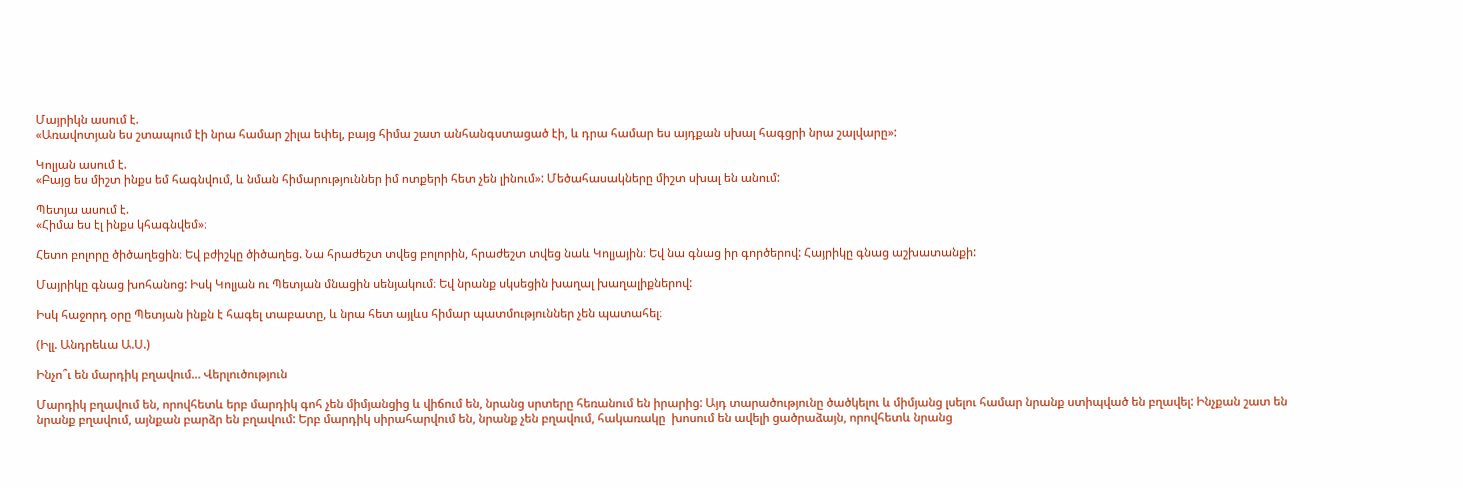Մայրիկն ասում է.
«Առավոտյան ես շտապում էի նրա համար շիլա եփել, բայց հիմա շատ անհանգստացած էի, և դրա համար ես այդքան սխալ հագցրի նրա շալվարը»:

Կոլյան ասում է.
«Բայց ես միշտ ինքս եմ հագնվում, և նման հիմարություններ իմ ոտքերի հետ չեն լինում»: Մեծահասակները միշտ սխալ են անում:

Պետյա ասում է.
«Հիմա ես էլ ինքս կհագնվեմ»։

Հետո բոլորը ծիծաղեցին։ Եվ բժիշկը ծիծաղեց. Նա հրաժեշտ տվեց բոլորին, հրաժեշտ տվեց նաև Կոլյային։ Եվ նա գնաց իր գործերով: Հայրիկը գնաց աշխատանքի:

Մայրիկը գնաց խոհանոց: Իսկ Կոլյան ու Պետյան մնացին սենյակում։ Եվ նրանք սկսեցին խաղալ խաղալիքներով:

Իսկ հաջորդ օրը Պետյան ինքն է հագել տաբատը, և նրա հետ այլևս հիմար պատմություններ չեն պատահել։

(Իլլ. Անդրեևա Ա.Ս.)

Ինչո՞ւ են մարդիկ բղավում… Վերլուծություն

Մարդիկ բղավում են, որովհետև երբ մարդիկ գոհ չեն միմյանցից և վիճում են, նրանց սրտերը հեռանում են իրարից: Այդ տարածությունը ծածկելու և միմյանց լսելու համար նրանք ստիպված են բղավել: Ինչքան շատ են նրանք բղավում, այնքան բարձր են բղավում: Երբ մարդիկ սիրահարվում են, նրանք չեն բղավում, հակառակը  խոսում են ավելի ցածրաձայն, որովհետև նրանց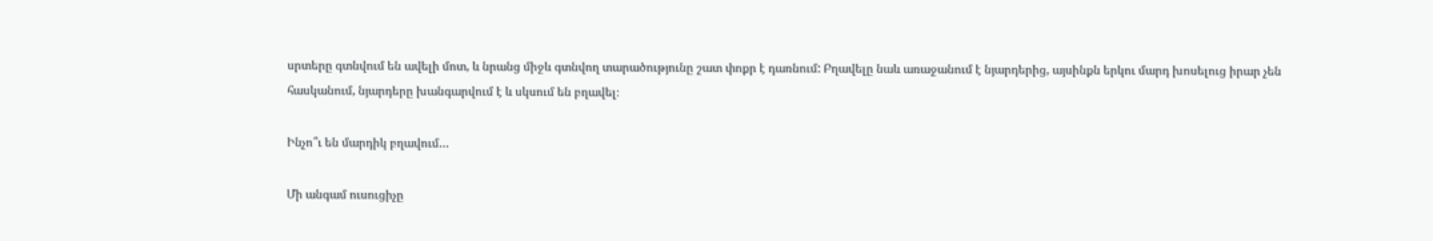սրտերը գտնվում են ավելի մոտ, և նրանց միջև գտնվող տարածությունը շատ փոքր է դառնում: Բղավելը նաև առաջանում է նյարդերից, այսինքն երկու մարդ խոսելուց իրար չեն հասկանում, նյարդերը խանգարվում է և սկսում են բղավել։

Ինչո՞ւ են մարդիկ բղավում…

Մի անգամ ուսուցիչը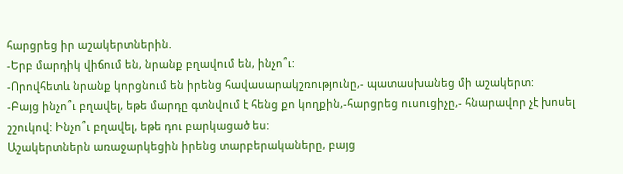հարցրեց իր աշակերտներին.
-Երբ մարդիկ վիճում են, նրանք բղավում են, ինչո՞ւ:
-Որովհետև նրանք կորցնում են իրենց հավասարակշռությունը,- պատասխանեց մի աշակերտ:
-Բայց ինչո՞ւ բղավել, եթե մարդը գտնվում է հենց քո կողքին,-հարցրեց ուսուցիչը,- հնարավոր չէ խոսել շշուկով: Ինչո՞ւ բղավել, եթե դու բարկացած ես:
Աշակերտներն առաջարկեցին իրենց տարբերակաները, բայց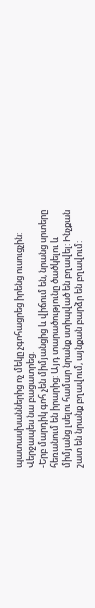պատասխաններից ոչ մեկը չգոհացրեց իրենց ուսուցչին: Վերջապես նա բացատրեց.
-Երբ մարդիկ գոհ չեն միմյանցից և վիճում են, նրանց սրտերը հեռանում են իրարից: Այդ տարածությունը ծածկելու և միմյանց լսելու համար նրանք ստիպված են բղավել: Ինչքան շատ են նրանք բղավում, այնքան բարձր են բղավում: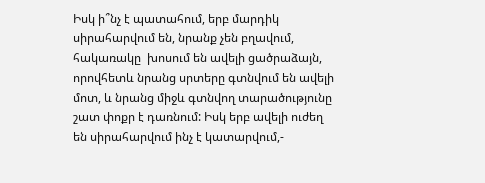Իսկ ի՞նչ է պատահում, երբ մարդիկ սիրահարվում են, նրանք չեն բղավում, հակառակը  խոսում են ավելի ցածրաձայն, որովհետև նրանց սրտերը գտնվում են ավելի մոտ, և նրանց միջև գտնվող տարածությունը շատ փոքր է դառնում: Իսկ երբ ավելի ուժեղ են սիրահարվում ինչ է կատարվում,-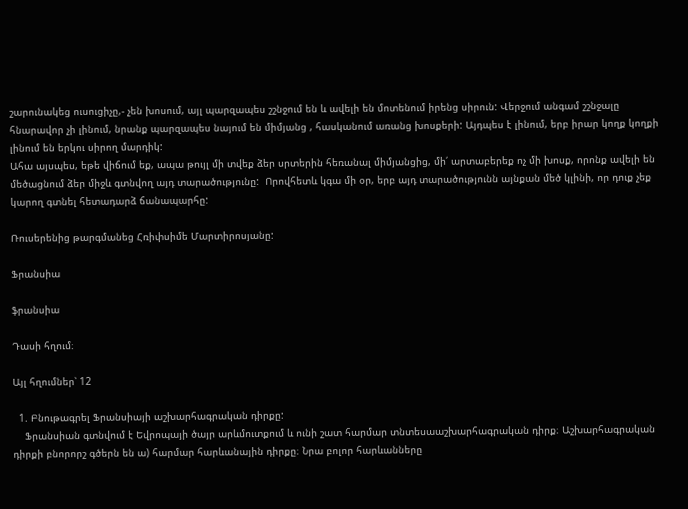շարունակեց ուսուցիչը,- չեն խոսում, այլ պարզապես շշնջում են և ավելի են մոտենում իրենց սիրուն: Վերջում անգամ շշնջալը հնարավոր չի լինում, նրանք պարզապես նայում են միմյանց , հասկանում առանց խոսքերի: Այդպես է լինում, երբ իրար կողք կողքի լինում են երկու սիրող մարդիկ:
Ահա այսպես, եթե վիճում եք, ապա թույլ մի տվեք ձեր սրտերին հեռանալ միմյանցից, մի՛ արտաբերեք ոչ մի խոսք, որոնք ավելի են մեծացնում ձեր միջև գտնվող այդ տարածությունը:  Որովհետև կգա մի օր, երբ այդ տարածությունն այնքան մեծ կլինի, որ դուք չեք կարող գտնել հետադարձ ճանապարհը:

Ռուսերենից թարգմանեց Հռիփսիմե Մարտիրոսյանը:

Ֆրանսիա

ֆրանսիա

Դասի հղում։

Այլ հղումներ՝ 12

  1. Բնութագրել Ֆրանսիայի աշխարհագրական դիրքը:
    Ֆրանսիան գտնվում է Եվրոպայի ծայր արևմուտքում և ունի շատ հարմար տնտեսաաշխարհագրական դիրք։ Աշխարհագրական դիրքի բնորորշ գծերն են ա) հարմար հարևանային դիրքը։ Նրա բոլոր հարևանները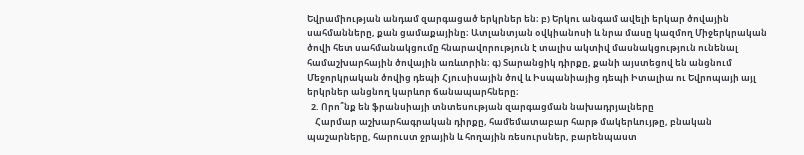Եվրամիության անդամ զարգացած երկրներ են։ բ) Երկու անգամ ավելի երկար ծովային սահմանները, քան ցամաքայինը։ Ատլանտյան օվկիանոսի և նրա մասը կազմող Միջերկրական ծովի հետ սահմանակցումը հնարավորություն է տալիս ակտիվ մասնակցություն ունենալ համաշխարհային ծովային առևտրին։ գ) Տարանցիկ դիրքը, քանի այստեցով են անցնում Մեջորկրական ծովից դեպի Հյուսիսային ծով և Իսպանիայից դեպի Իտալիա ու Եվրոպայի այլ երկրներ անցնող կարևոր ճանապարհները։
  2. Որո՞նք են ֆրանսիայի տնտեսության զարգացման նախադրյալները
    Հարմար աշխարհագրական դիրքը, համեմատաբար հարթ մակերևույթը, բնական պաշարները, հարուստ ջրային և հողային ռեսուրսներ, բարենպաստ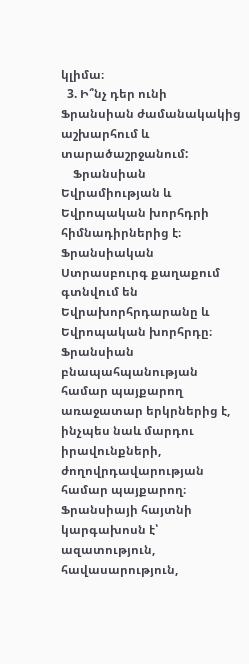կլիմա։
  3. Ի՞նչ դեր ունի Ֆրանսիան ժամանակակից աշխարհում և տարածաշրջանում:
    Ֆրանսիան Եվրամիության և Եվրոպական խորհդրի հիմնադիրներից է։ Ֆրանսիական Ստրասբուրգ քաղաքում գտնվում են Եվրախորհրդարանը և Եվրոպական խորհրդը։ Ֆրանսիան բնապահպանության համար պայքարող առաջատար երկրներից է, ինչպես նաև մարդու իրավունքների, ժողովրդավարության համար պայքարող։ Ֆրանսիայի հայտնի կարգախոսն է՝ ազատություն, հավասարություն,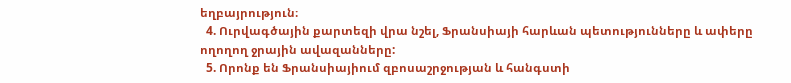եղբայրություն։
  4. Ուրվագծային քարտեզի վրա նշել, Ֆրանսիայի հարևան պետությունները և ափերը ողողող ջրային ավազանները:
  5. Որոնք են Ֆրանսիայիում զբոսաշրջության և հանգստի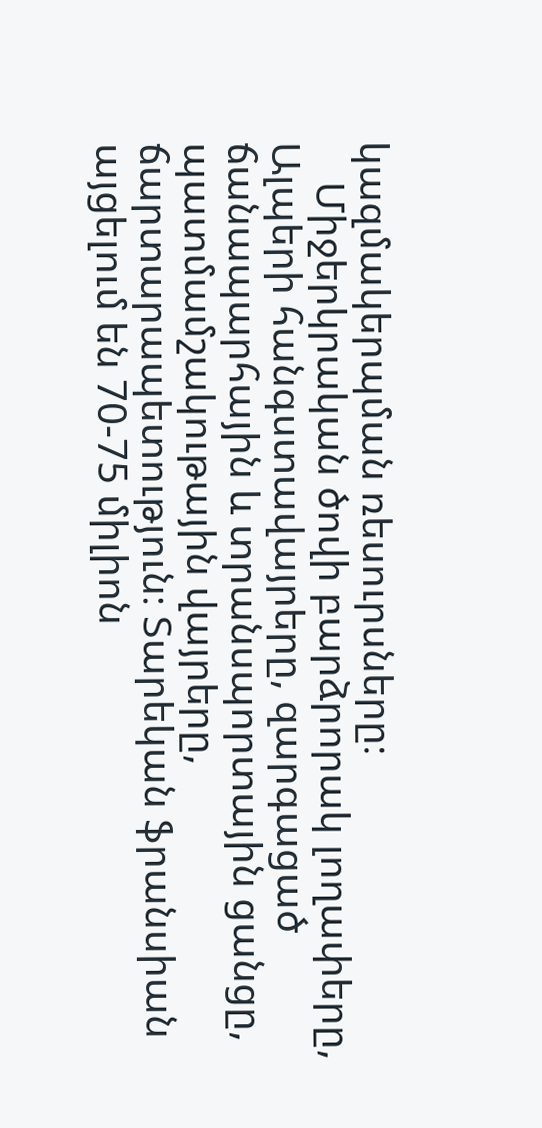կազմակերպման ռեսուրսները։
    Միջերկրական ծովի բարձրորակ լողափերը, Ալպերի հանգստավայրերը, զարգացած ճանապարհային և տրանսպորտային ցանցը, պատմամշակութային վայրերը, ճարտարապետություն։ Տարեկան ֆրանսիան այցելում են 70-75 միլիոն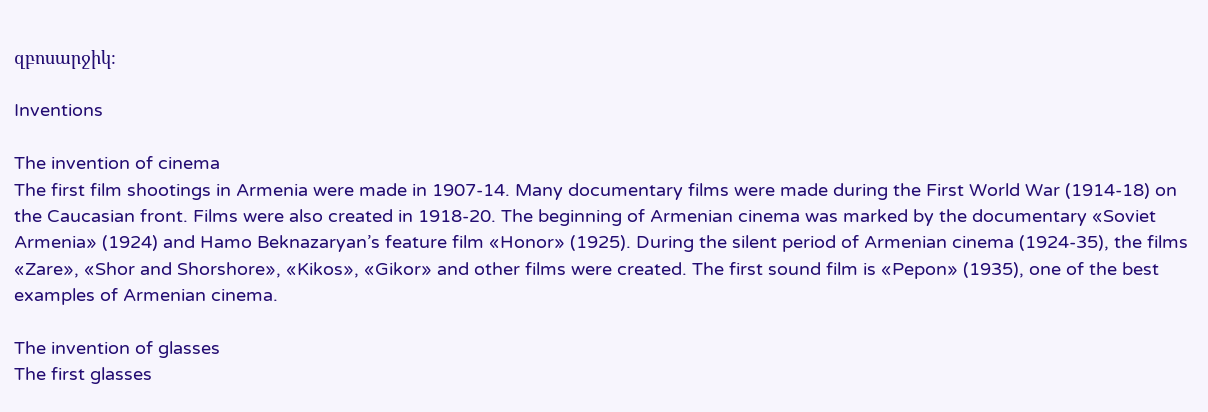զբոսարջիկ։

Inventions

The invention of cinema
The first film shootings in Armenia were made in 1907-14. Many documentary films were made during the First World War (1914-18) on the Caucasian front. Films were also created in 1918-20. The beginning of Armenian cinema was marked by the documentary «Soviet Armenia» (1924) and Hamo Beknazaryan’s feature film «Honor» (1925). During the silent period of Armenian cinema (1924-35), the films «Zare», «Shor and Shorshore», «Kikos», «Gikor» and other films were created. The first sound film is «Pepon» (1935), one of the best examples of Armenian cinema.

The invention of glasses
The first glasses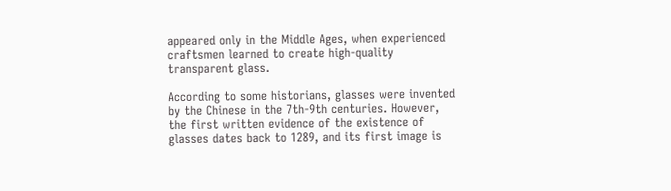appeared only in the Middle Ages, when experienced craftsmen learned to create high-quality transparent glass.

According to some historians, glasses were invented by the Chinese in the 7th-9th centuries. However, the first written evidence of the existence of glasses dates back to 1289, and its first image is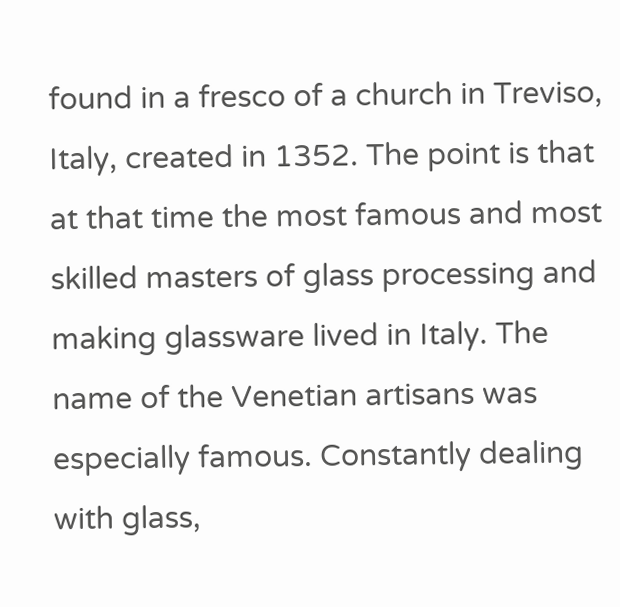found in a fresco of a church in Treviso, Italy, created in 1352. The point is that at that time the most famous and most skilled masters of glass processing and making glassware lived in Italy. The name of the Venetian artisans was especially famous. Constantly dealing with glass,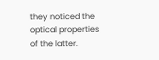they noticed the optical properties of the latter.